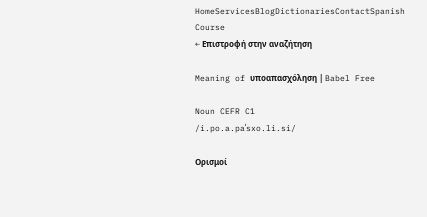HomeServicesBlogDictionariesContactSpanish Course
← Επιστροφή στην αναζήτηση

Meaning of υποαπασχόληση | Babel Free

Noun CEFR C1
/i.po.a.paˈsxo.li.si/

Ορισμοί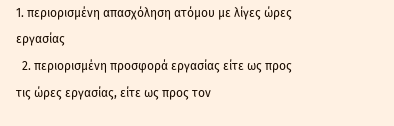1. περιορισμένη απασχόληση ατόμου με λίγες ώρες εργασίας
  2. περιορισμένη προσφορά εργασίας είτε ως προς τις ώρες εργασίας, είτε ως προς τον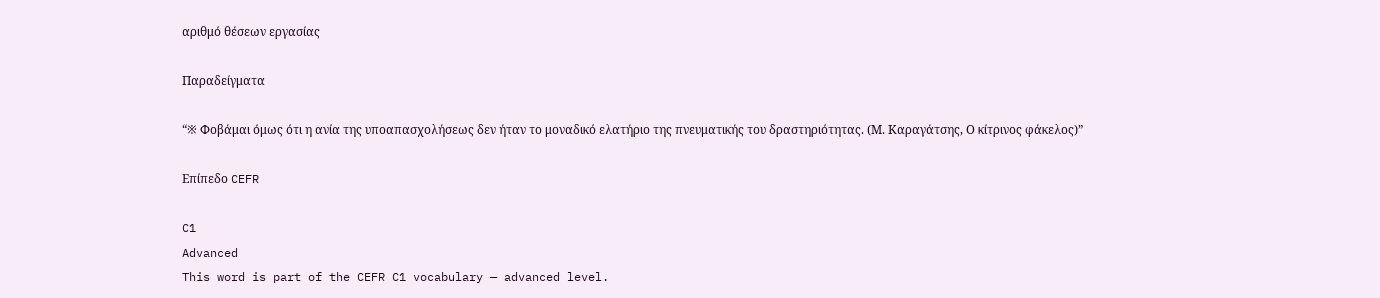αριθμό θέσεων εργασίας

Παραδείγματα

“※ Φοβάμαι όμως ότι η ανία της υποαπασχολήσεως δεν ήταν το μοναδικό ελατήριο της πνευματικής του δραστηριότητας. (Μ. Καραγάτσης, Ο κίτρινος φάκελος)”

Επίπεδο CEFR

C1
Advanced
This word is part of the CEFR C1 vocabulary — advanced level.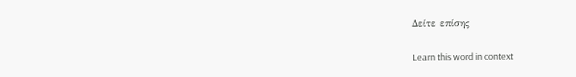Δείτε επίσης

Learn this word in context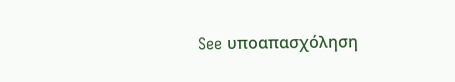See υποαπασχόληση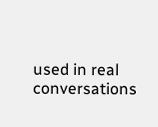used in real conversations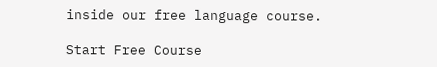inside our free language course.

Start Free Course